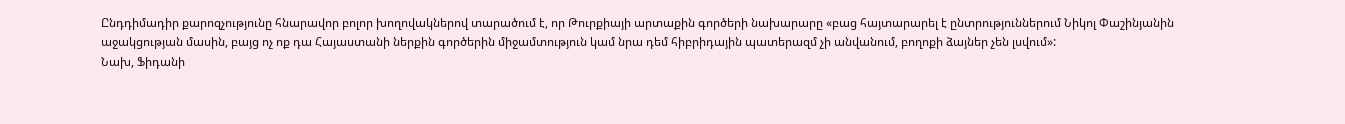Ընդդիմադիր քարոզչությունը հնարավոր բոլոր խողովակներով տարածում է, որ Թուրքիայի արտաքին գործերի նախարարը «բաց հայտարարել է ընտրություններում Նիկոլ Փաշինյանին աջակցության մասին, բայց ոչ ոք դա Հայաստանի ներքին գործերին միջամտություն կամ նրա դեմ հիբրիդային պատերազմ չի անվանում, բողոքի ձայներ չեն լսվում»:
Նախ, Ֆիդանի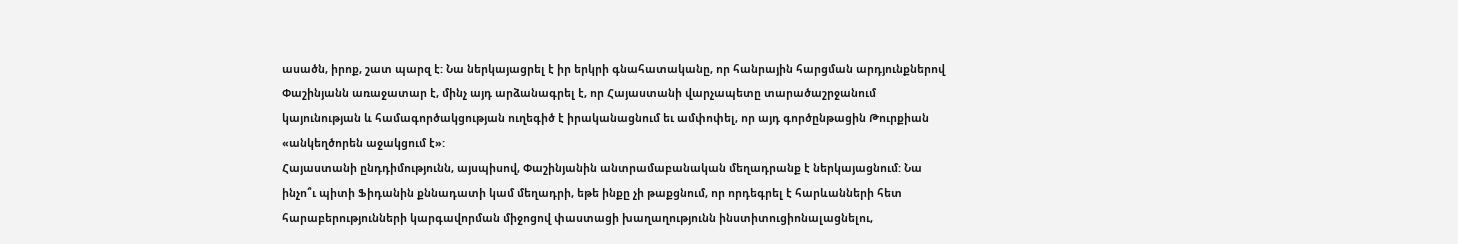ասածն, իրոք, շատ պարզ է: Նա ներկայացրել է իր երկրի գնահատականը, որ հանրային հարցման արդյունքներով Փաշինյանն առաջատար է, մինչ այդ արձանագրել է, որ Հայաստանի վարչապետը տարածաշրջանում կայունության և համագործակցության ուղեգիծ է իրականացնում եւ ամփոփել, որ այդ գործընթացին Թուրքիան «անկեղծորեն աջակցում է»:
Հայաստանի ընդդիմությունն, այսպիսով, Փաշինյանին անտրամաբանական մեղադրանք է ներկայացնում: Նա ինչո՞ւ պիտի Ֆիդանին քննադատի կամ մեղադրի, եթե ինքը չի թաքցնում, որ որդեգրել է հարևանների հետ հարաբերությունների կարգավորման միջոցով փաստացի խաղաղությունն ինստիտուցիոնալացնելու,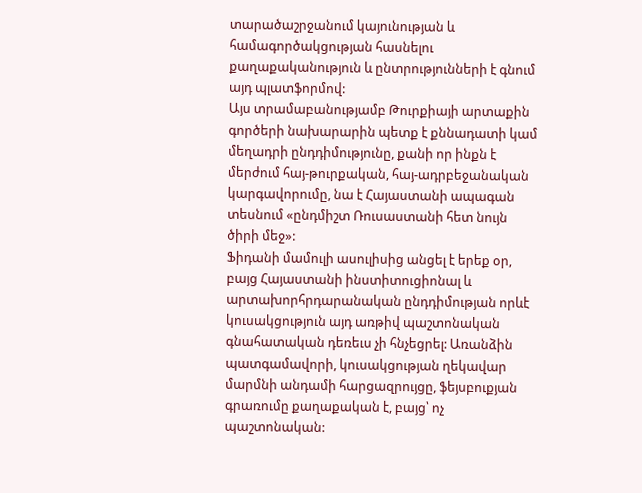տարածաշրջանում կայունության և համագործակցության հասնելու քաղաքականություն և ընտրությունների է գնում այդ պլատֆորմով:
Այս տրամաբանությամբ Թուրքիայի արտաքին գործերի նախարարին պետք է քննադատի կամ մեղադրի ընդդիմությունը, քանի որ ինքն է մերժում հայ-թուրքական, հայ-ադրբեջանական կարգավորումը, նա է Հայաստանի ապագան տեսնում «ընդմիշտ Ռուսաստանի հետ նույն ծիրի մեջ»:
Ֆիդանի մամուլի ասուլիսից անցել է երեք օր, բայց Հայաստանի ինստիտուցիոնալ և արտախորհրդարանական ընդդիմության որևէ կուսակցություն այդ առթիվ պաշտոնական գնահատական դեռեւս չի հնչեցրել: Առանձին պատգամավորի, կուսակցության ղեկավար մարմնի անդամի հարցազրույցը, ֆեյսբուքյան գրառումը քաղաքական է, բայց՝ ոչ պաշտոնական: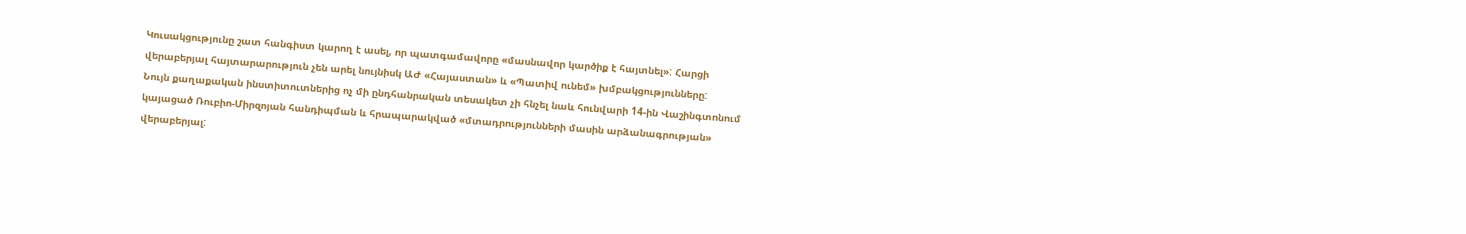Կուսակցությունը շատ հանգիստ կարող է ասել, որ պատգամավորը «մասնավոր կարծիք է հայտնել»: Հարցի վերաբերյալ հայտարարություն չեն արել նույնիսկ ԱԺ «Հայաստան» և «Պատիվ ունեմ» խմբակցությունները:
Նույն քաղաքական ինստիտուտներից ոչ մի ընդհանրական տեսակետ չի հնչել նաև հունվարի 14-ին Վաշինգտոնում կայացած Ռուբիո-Միրզոյան հանդիպման և հրապարակված «մտադրությունների մասին արձանագրության» վերաբերյալ: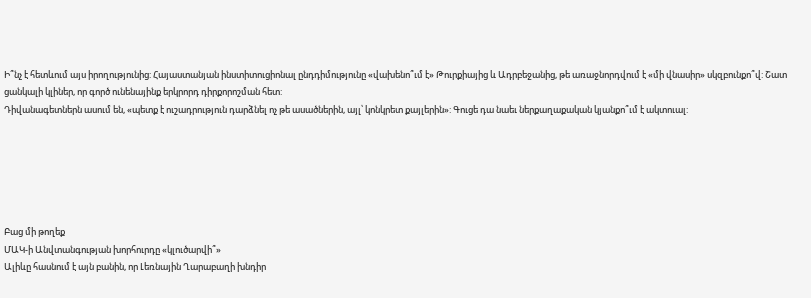Ի՞նչ է հետևում այս իրողությունից: Հայաստանյան ինստիտուցիոնալ ընդդիմությունը «վախենո՞ւմ է» Թուրքիայից և Ադրբեջանից, թե առաջնորդվում է «մի վնասիր» սկզբունքո՞վ: Շատ ցանկալի կլիներ, որ գործ ունենայինք երկրորդ դիրքորոշման հետ:
Դիվանագետներն ասում են, «պետք է ուշադրություն դարձնել ոչ թե ասածներին, այլ՝ կոնկրետ քայլերին»: Գուցե դա նաեւ ներքաղաքական կյանքո՞ւմ է ակտուալ:






Բաց մի թողեք
ՄԱԿ-ի Անվտանգության խորհուրդը «կլուծարվի՞»
Ալիևը հասնում է այն բանին, որ Լեռնային Ղարաբաղի խնդիր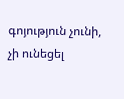գոյություն չունի, չի ունեցել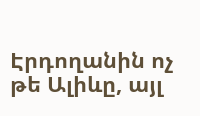Էրդողանին ոչ թե Ալիևը, այլ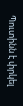Պուտինն է փրկել